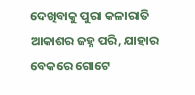ଦେଖିବାକୁ ପୁରା କଳାରାତି ଆକାଶର ଜହ୍ନ ପରି, ଯାହାର ବେକରେ ଗୋଟେ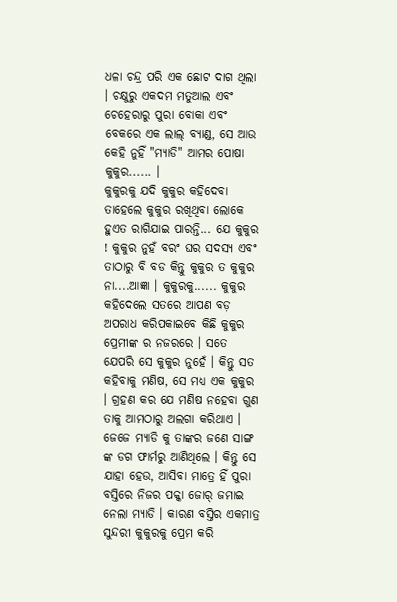ଧଳା ଚନ୍ଦ୍ର ପରି ଏକ ଛୋଟ ଦାଗ ଥିଲା । ଚକ୍ଷୁରୁ ଏକଦମ ମତୁଆଲ ଏବଂ ଚେହେରାରୁ ପୁରା ବୋକା ଏବଂ ବେକରେ ଏକ ଲାଲ୍ ବ୍ୟାଣ୍ଡ, ସେ ଆଉ କେହି ନୁହିଁ "ମ୍ୟାଡି" ଆମର ପୋଷା କୁକୁର...... ।
କୁକୁରକୁ ଯଦି କୁକୁର କହିଦେବା ତାହେଲେ କୁକୁର ରଖିଥିବା ଲୋକେ ହୁଏତ ରାଗିଯାଇ ପାରନ୍ତି... ଯେ କୁକୁର ! କୁକୁର ନୁହଁ ବରଂ ଘର ସଦସ୍ୟ ଏବଂ ତାଠାରୁ ବି ବଡ କିନ୍ତୁ କୁକୁର ତ କୁକୁର ନା....ଆଜ୍ଞା । କୁକୁରକୁ...... କୁକୁର କହିଦେଲେ ସତରେ ଆପଣ ବଡ଼ ଅପରାଧ କରିପକାଇବେ କିଛି କୁକୁର ପ୍ରେମୀଙ୍କ ର ନଜରରେ । ସତେ ଯେପରି ସେ କୁକୁର ନୁହେଁ । କିନ୍ତୁ ସତ କହିବାକୁ ମଣିଷ, ସେ ମଧ୍ୟ ଏକ କୁକୁର । ଗ୍ରହଣ କର ଯେ ମଣିଷ ନହେବା ଗୁଣ ତାକୁ ଆମଠାରୁ ଅଲଗା କରିଥାଏ । ଜେଜେ ମ୍ୟାଡି କୁ ତାଙ୍କର ଜଣେ ସାଙ୍ଗ ଙ୍କ ଡଗ ଫାର୍ମରୁ ଆଣିଥିଲେ । କିନ୍ତୁ ସେ ଯାହା ହେଉ, ଆସିବା ମାତ୍ରେ ହିଁ ପୁରା ବସ୍ତିରେ ନିଜର ପକ୍କା ଜୋର୍ ଜମାଇ ନେଲା ମ୍ୟାଡି । କାରଣ ବସ୍ତିର ଏକମାତ୍ର ସୁନ୍ଦରୀ କୁକୁରକୁ ପ୍ରେମ କରି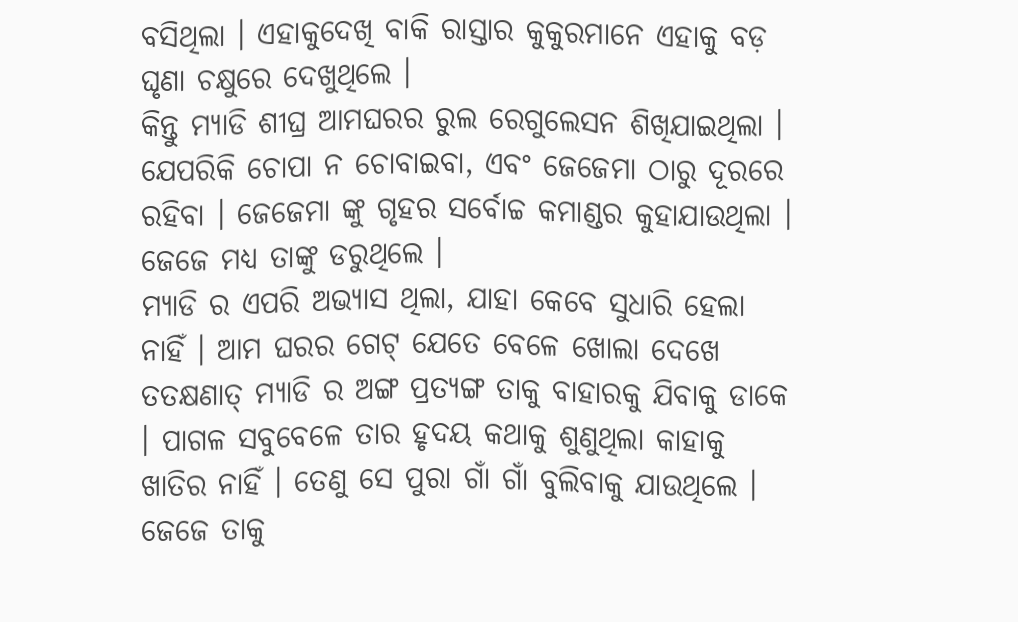ବସିଥିଲା । ଏହାକୁଦେଖି ବାକି ରାସ୍ତାର କୁକୁରମାନେ ଏହାକୁ ବଡ଼ ଘୃଣା ଚକ୍ଷୁରେ ଦେଖୁଥିଲେ ।
କିନ୍ତୁ ମ୍ୟାଡି ଶୀଘ୍ର ଆମଘରର ରୁଲ ରେଗୁଲେସନ ଶିଖିଯାଇଥିଲା । ଯେପରିକି ଚୋପା ନ ଚୋବାଇବା, ଏବଂ ଜେଜେମା ଠାରୁ ଦୂରରେ ରହିବା । ଜେଜେମା ଙ୍କୁ ଗୃହର ସର୍ବୋଚ୍ଚ କମାଣ୍ଡର କୁହାଯାଉଥିଲା । ଜେଜେ ମଧ୍ୟ ତାଙ୍କୁ ଡରୁଥିଲେ ।
ମ୍ୟାଡି ର ଏପରି ଅଭ୍ୟାସ ଥିଲା, ଯାହା କେବେ ସୁଧାରି ହେଲା ନାହିଁ । ଆମ ଘରର ଗେଟ୍ ଯେତେ ବେଳେ ଖୋଲା ଦେଖେ ତତକ୍ଷଣାତ୍ ମ୍ୟାଡି ର ଅଙ୍ଗ ପ୍ରତ୍ୟଙ୍ଗ ତାକୁ ବାହାରକୁ ଯିବାକୁ ଡାକେ । ପାଗଳ ସବୁବେଳେ ତାର ହୃଦୟ କଥାକୁ ଶୁଣୁଥିଲା କାହାକୁ ଖାତିର ନାହିଁ । ତେଣୁ ସେ ପୁରା ଗାଁ ଗାଁ ବୁଲିବାକୁ ଯାଉଥିଲେ । ଜେଜେ ତାକୁ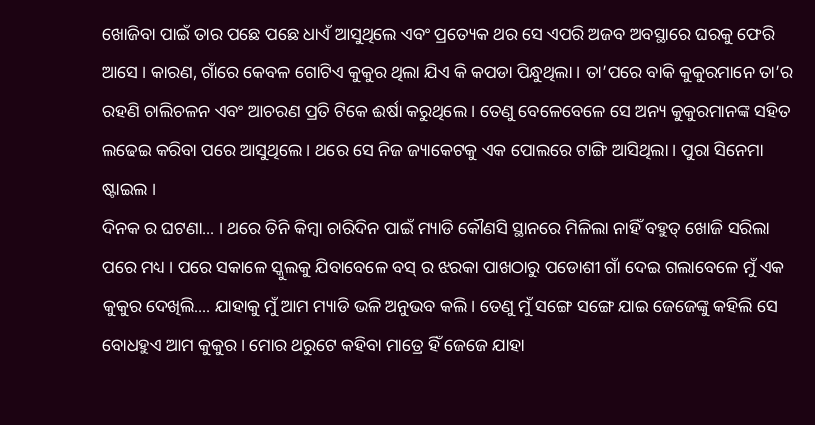ଖୋଜିବା ପାଇଁ ତାର ପଛେ ପଛେ ଧାଏଁ ଆସୁଥିଲେ ଏବଂ ପ୍ରତ୍ୟେକ ଥର ସେ ଏପରି ଅଜବ ଅବସ୍ଥାରେ ଘରକୁ ଫେରି ଆସେ । କାରଣ, ଗାଁରେ କେବଳ ଗୋଟିଏ କୁକୁର ଥିଲା ଯିଏ କି କପଡା ପିନ୍ଧୁଥିଲା । ତା’ପରେ ବାକି କୁକୁରମାନେ ତା’ର ରହଣି ଚାଲିଚଳନ ଏବଂ ଆଚରଣ ପ୍ରତି ଟିକେ ଈର୍ଷା କରୁଥିଲେ । ତେଣୁ ବେଳେବେଳେ ସେ ଅନ୍ୟ କୁକୁରମାନଙ୍କ ସହିତ ଲଢେଇ କରିବା ପରେ ଆସୁଥିଲେ । ଥରେ ସେ ନିଜ ଜ୍ୟାକେଟକୁ ଏକ ପୋଲରେ ଟାଙ୍ଗି ଆସିଥିଲା । ପୁରା ସିନେମା ଷ୍ଟାଇଲ ।
ଦିନକ ର ଘଟଣା... । ଥରେ ତିନି କିମ୍ବା ଚାରିଦିନ ପାଇଁ ମ୍ୟାଡି କୌଣସି ସ୍ଥାନରେ ମିଳିଲା ନାହିଁ ବହୁତ୍ ଖୋଜି ସରିଲା ପରେ ମଧ୍ୟ । ପରେ ସକାଳେ ସ୍କୁଲକୁ ଯିବାବେଳେ ବସ୍ ର ଝରକା ପାଖଠାରୁ ପଡୋଶୀ ଗାଁ ଦେଇ ଗଲାବେଳେ ମୁଁ ଏକ କୁକୁର ଦେଖିଲି.... ଯାହାକୁ ମୁଁ ଆମ ମ୍ୟାଡି ଭଳି ଅନୁଭବ କଲି । ତେଣୁ ମୁଁ ସଙ୍ଗେ ସଙ୍ଗେ ଯାଇ ଜେଜେଙ୍କୁ କହିଲି ସେ ବୋଧହୁଏ ଆମ କୁକୁର । ମୋର ଥରୁଟେ କହିବା ମାତ୍ରେ ହିଁ ଜେଜେ ଯାହା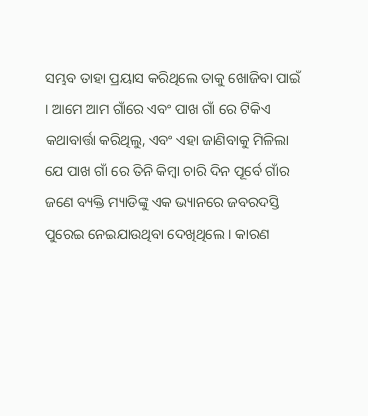ସମ୍ଭବ ତାହା ପ୍ରୟାସ କରିଥିଲେ ତାକୁ ଖୋଜିବା ପାଇଁ । ଆମେ ଆମ ଗାଁରେ ଏବଂ ପାଖ ଗାଁ ରେ ଟିକିଏ କଥାବାର୍ତ୍ତା କରିଥିଲୁ, ଏବଂ ଏହା ଜାଣିବାକୁ ମିଳିଲା ଯେ ପାଖ ଗାଁ ରେ ତିନି କିମ୍ବା ଚାରି ଦିନ ପୂର୍ବେ ଗାଁର ଜଣେ ବ୍ୟକ୍ତି ମ୍ୟାଡିଙ୍କୁ ଏକ ଭ୍ୟାନରେ ଜବରଦସ୍ତି ପୁରେଇ ନେଇଯାଉଥିବା ଦେଖିଥିଲେ । କାରଣ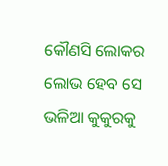କୌଣସି ଲୋକର ଲୋଭ ହେବ ସେ ଭଳିଆ କୁକୁରକୁ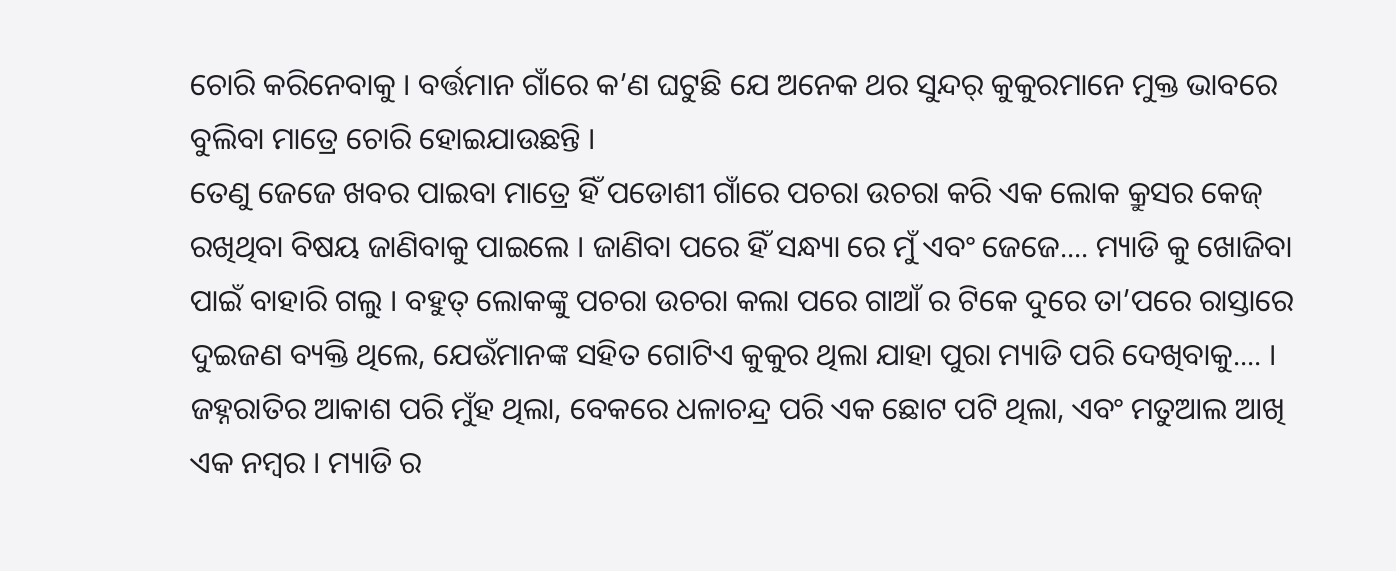ଚୋରି କରିନେବାକୁ । ବର୍ତ୍ତମାନ ଗାଁରେ କ’ଣ ଘଟୁଛି ଯେ ଅନେକ ଥର ସୁନ୍ଦର୍ କୁକୁରମାନେ ମୁକ୍ତ ଭାବରେ ବୁଲିବା ମାତ୍ରେ ଚୋରି ହୋଇଯାଉଛନ୍ତି ।
ତେଣୁ ଜେଜେ ଖବର ପାଇବା ମାତ୍ରେ ହିଁ ପଡୋଶୀ ଗାଁରେ ପଚରା ଉଚରା କରି ଏକ ଲୋକ କ୍ରୁସର କେଜ୍ ରଖିଥିବା ବିଷୟ ଜାଣିବାକୁ ପାଇଲେ । ଜାଣିବା ପରେ ହିଁ ସନ୍ଧ୍ୟା ରେ ମୁଁ ଏବଂ ଜେଜେ.... ମ୍ୟାଡି କୁ ଖୋଜିବା ପାଇଁ ବାହାରି ଗଲୁ । ବହୁତ୍ ଲୋକଙ୍କୁ ପଚରା ଉଚରା କଲା ପରେ ଗାଆଁ ର ଟିକେ ଦୁରେ ତା’ପରେ ରାସ୍ତାରେ ଦୁଇଜଣ ବ୍ୟକ୍ତି ଥିଲେ, ଯେଉଁମାନଙ୍କ ସହିତ ଗୋଟିଏ କୁକୁର ଥିଲା ଯାହା ପୁରା ମ୍ୟାଡି ପରି ଦେଖିବାକୁ.... । ଜହ୍ନରାତିର ଆକାଶ ପରି ମୁଁହ ଥିଲା, ବେକରେ ଧଳାଚନ୍ଦ୍ର ପରି ଏକ ଛୋଟ ପଟି ଥିଲା, ଏବଂ ମତୁଆଲ ଆଖି ଏକ ନମ୍ବର । ମ୍ୟାଡି ର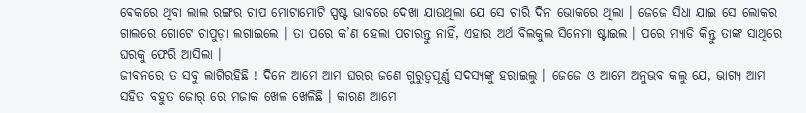ଵେକରେ ଥିବା ଲାଲ ରଙ୍ଗର ଚାପ ମୋଟାମୋଟି ସ୍ପଷ୍ଟ ଭାବରେ ଦେଖା ଯାଉଥିଲା ଯେ ସେ ଚାରି ଦିନ ଭୋକରେ ଥିଲା । ଜେଜେ ସିଧା ଯାଇ ସେ ଲୋକର ଗାଲରେ ଗୋଟେ ଚାପୁଡ଼ା ଲଗାଇଲେ । ତା ପରେ କ’ଣ ହେଲା ପଚାରନ୍ତୁ ନାହିଁ, ଏହାର ଅର୍ଥ ବିଲକୁଲ ସିନେମା ଷ୍ଟାଇଲ । ପରେ ମ୍ୟାଡି କିନ୍ତୁ ତାଙ୍କ ସାଥିରେ ଘରକୁ ଫେରି ଆସିଲା ।
ଜୀବନରେ ତ ସବୁ ଲାଗିରହିଛି ! ଦିନେ ଆମେ ଆମ ଘରର ଜଣେ ଗୁରୁତ୍ୱପୂର୍ଣ୍ଣ ସଦସ୍ୟଙ୍କୁ ହରାଇଲୁ । ଜେଜେ ଓ ଆମେ ଅନୁଭବ କଲୁ ଯେ, ଭାଗ୍ୟ ଆମ ସହିତ ବହୁତ ଜୋର୍ ରେ ମଜାକ ଖେଳ ଖେଳିଛି । କାରଣ ଆମେ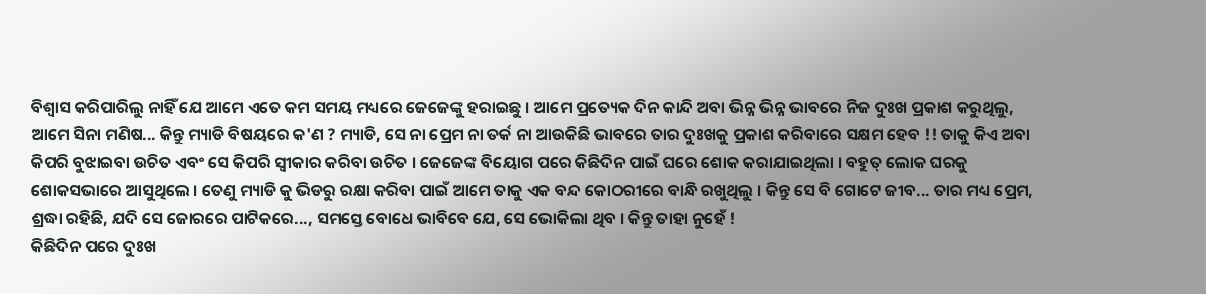ବିଶ୍ଵାସ କରିପାରିଲୁ ନାହିଁ ଯେ ଆମେ ଏତେ କମ ସମୟ ମଧ୍ୟରେ ଜେଜେଙ୍କୁ ହରାଇଛୁ । ଆମେ ପ୍ରତ୍ୟେକ ଦିନ କାନ୍ଦି ଅବା ଭିନ୍ନ ଭିନ୍ନ ଭାବରେ ନିଜ ଦୁଃଖ ପ୍ରକାଶ କରୁଥିଲୁ, ଆମେ ସିନା ମଣିଷ... କିନ୍ତୁ ମ୍ୟାଡି ବିଷୟରେ କ'ଣ ? ମ୍ୟାଡି, ସେ ନା ପ୍ରେମ ନା ତର୍କ ନା ଆଉକିଛି ଭାବରେ ତାର ଦୁଃଖକୁ ପ୍ରକାଶ କରିବାରେ ସକ୍ଷମ ହେବ !! ତାକୁ କିଏ ଅବା କିପରି ବୁଝାଇବା ଉଚିତ ଏବଂ ସେ କିପରି ସ୍ୱୀକାର କରିବା ଉଚିତ । ଜେଜେଙ୍କ ବିୟୋଗ ପରେ କିଛିଦିନ ପାଇଁ ଘରେ ଶୋକ କରାଯାଇଥିଲା । ବହୁତ୍ ଲୋକ ଘରକୁ ଶୋକସଭାରେ ଆସୁଥିଲେ । ତେଣୁ ମ୍ୟାଡି କୁ ଭିଡରୁ ରକ୍ଷା କରିବା ପାଇଁ ଆମେ ତାକୁ ଏକ ବନ୍ଦ କୋଠରୀରେ ବାନ୍ଧି ରଖୁଥିଲୁ । କିନ୍ତୁ ସେ ବି ଗୋଟେ ଜୀବ... ତାର ମଧ୍ୟ ପ୍ରେମ, ଶ୍ରଦ୍ଧା ରହିଛି, ଯଦି ସେ ଜୋରରେ ପାଟିକରେ..., ସମସ୍ତେ ବୋଧେ ଭାବିବେ ଯେ, ସେ ଭୋକିଲା ଥିବ । କିନ୍ତୁ ତାହା ନୁହେଁ !
କିଛିଦିନ ପରେ ଦୁଃଖ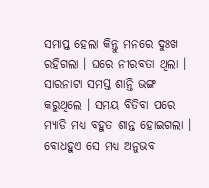ସମାପ୍ତ ହେଲା କିନ୍ତୁ ମନରେ ଦୁଃଖ ରହିଗଲା । ଘରେ ନୀରବତା ଥିଲା । ସାରନାଟା ସମସ୍ତ ଶାନ୍ତି ଭଙ୍ଗ କରୁଥିଲେ । ସମୟ ବିତିବା ପରେ ମ୍ୟାଡି ମଧ୍ୟ ବହୁତ ଶାନ୍ତ ହୋଇଗଲା । ବୋଧହୁଏ ସେ ମଧ୍ୟ ଅନୁଭବ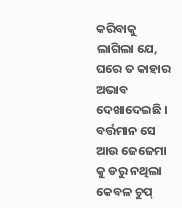କରିବାକୁ ଲାଗିଲା ଯେ, ଘରେ ତ କାହାର ଅଭାବ ଦେଖାଦେଇଛି । ବର୍ତ୍ତମାନ ସେ ଆଉ ଜେଜେମା କୁ ଡରୁ ନଥିଲା କେବଳ ଚୁପ୍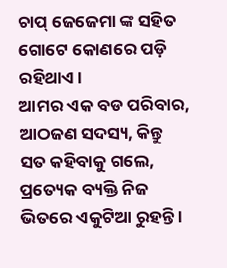ଚାପ୍ ଜେଜେମା ଙ୍କ ସହିତ ଗୋଟେ କୋଣରେ ପଡ଼ି ରହିଥାଏ ।
ଆମର ଏକ ବଡ ପରିବାର, ଆଠଜଣ ସଦସ୍ୟ, କିନ୍ତୁ ସତ କହିବାକୁ ଗଲେ, ପ୍ରତ୍ୟେକ ବ୍ୟକ୍ତି ନିଜ ଭିତରେ ଏକୁଟିଆ ରୁହନ୍ତି ।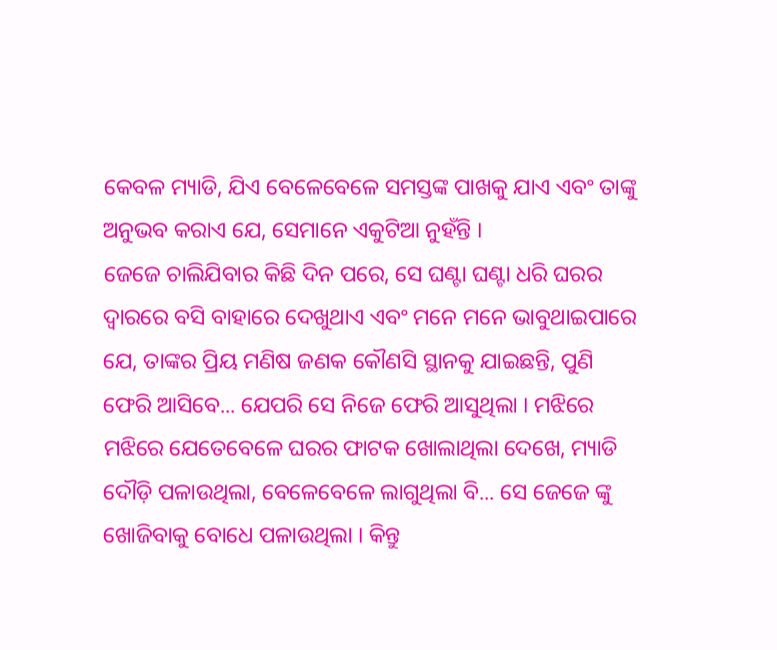କେବଳ ମ୍ୟାଡି, ଯିଏ ବେଳେବେଳେ ସମସ୍ତଙ୍କ ପାଖକୁ ଯାଏ ଏବଂ ତାଙ୍କୁ ଅନୁଭବ କରାଏ ଯେ, ସେମାନେ ଏକୁଟିଆ ନୁହଁନ୍ତି ।
ଜେଜେ ଚାଲିଯିବାର କିଛି ଦିନ ପରେ, ସେ ଘଣ୍ଟା ଘଣ୍ଟା ଧରି ଘରର ଦ୍ୱାରରେ ବସି ବାହାରେ ଦେଖୁଥାଏ ଏବଂ ମନେ ମନେ ଭାବୁଥାଇପାରେ ଯେ, ତାଙ୍କର ପ୍ରିୟ ମଣିଷ ଜଣକ କୌଣସି ସ୍ଥାନକୁ ଯାଇଛନ୍ତି, ପୁଣି ଫେରି ଆସିବେ... ଯେପରି ସେ ନିଜେ ଫେରି ଆସୁଥିଲା । ମଝିରେ ମଝିରେ ଯେତେବେଳେ ଘରର ଫାଟକ ଖୋଲାଥିଲା ଦେଖେ, ମ୍ୟାଡି ଦୌଡ଼ି ପଳାଉଥିଲା, ବେଳେବେଳେ ଲାଗୁଥିଲା ବି... ସେ ଜେଜେ ଙ୍କୁ ଖୋଜିବାକୁ ବୋଧେ ପଳାଉଥିଲା । କିନ୍ତୁ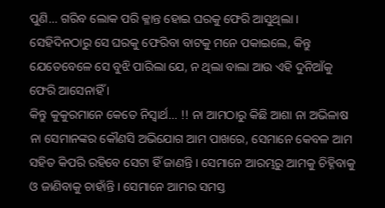ପୁଣି... ଗରିବ ଲୋକ ପରି କ୍ଳାନ୍ତ ହୋଇ ଘରକୁ ଫେରି ଆସୁଥିଲା । ସେହିଦିନଠାରୁ ସେ ଘରକୁ ଫେରିବା ବାଟକୁ ମନେ ପକାଇଲେ, କିନ୍ତୁ ଯେତେବେଳେ ସେ ବୁଝି ପାରିଲା ଯେ, ନ ଥିଲା ବାଲା ଆଉ ଏହି ଦୁନିଆଁକୁ ଫେରି ଆସେନାହିଁ ।
କିନ୍ତୁ କୁକୁରମାନେ କେତେ ନିସ୍ଵାର୍ଥ... !! ନା ଆମଠାରୁ କିଛି ଆଶା ନା ଅଭିଳାଷ ନା ସେମାନଙ୍କର କୌଣସି ଅଭିଯୋଗ ଆମ ପାଖରେ, ସେମାନେ କେବଳ ଆମ ସହିତ କିପରି ରହିବେ ସେଟା ହିଁ ଜାଣନ୍ତି । ସେମାନେ ଆରମ୍ଭରୁ ଆମକୁ ଚିହ୍ନିବାକୁ ଓ ଜାଣିବାକୁ ଚାହାଁନ୍ତି । ସେମାନେ ଆମର ସମସ୍ତ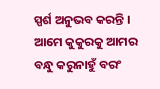ସ୍ପର୍ଶ ଅନୁଭବ କରନ୍ତି । ଆମେ କୁକୁରକୁ ଆମର ବନ୍ଧୁ କରୁନାହୁଁ ବରଂ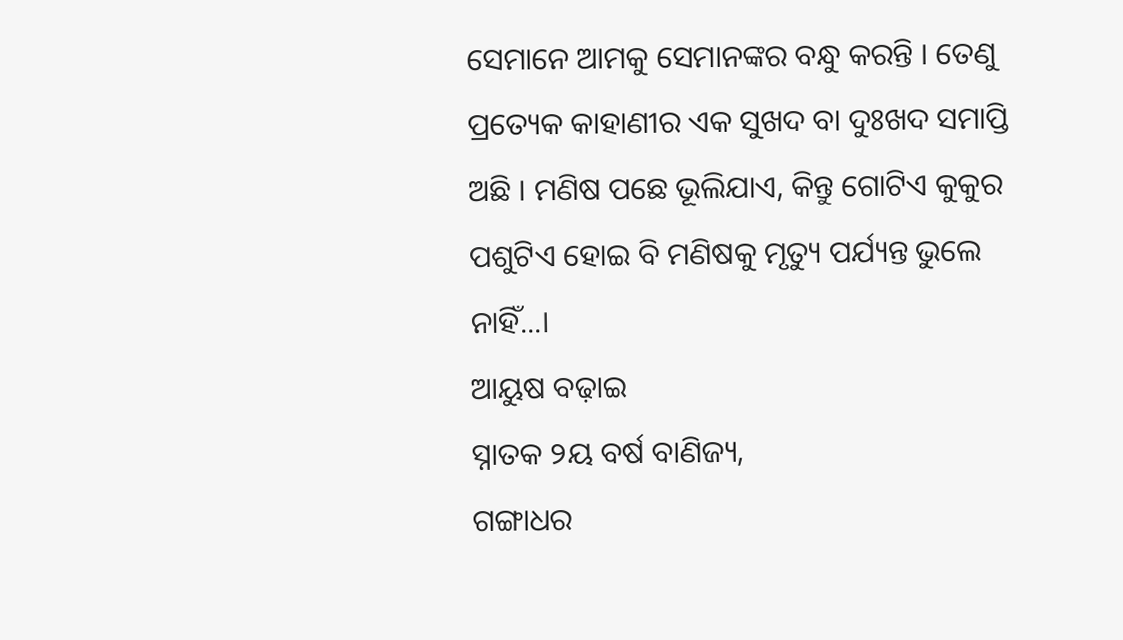ସେମାନେ ଆମକୁ ସେମାନଙ୍କର ବନ୍ଧୁ କରନ୍ତି । ତେଣୁ ପ୍ରତ୍ୟେକ କାହାଣୀର ଏକ ସୁଖଦ ବା ଦୁଃଖଦ ସମାପ୍ତି ଅଛି । ମଣିଷ ପଛେ ଭୂଲିଯାଏ, କିନ୍ତୁ ଗୋଟିଏ କୁକୁର ପଶୁଟିଏ ହୋଇ ବି ମଣିଷକୁ ମୃତ୍ୟୁ ପର୍ଯ୍ୟନ୍ତ ଭୁଲେ ନାହିଁ...।
ଆୟୁଷ ବଢ଼ାଇ
ସ୍ନାତକ ୨ୟ ବର୍ଷ ବାଣିଜ୍ୟ,
ଗଙ୍ଗାଧର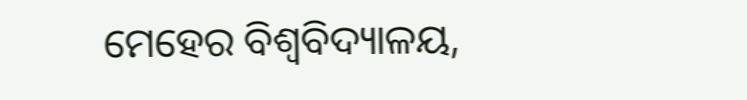ମେହେର ବିଶ୍ଵବିଦ୍ୟାଳୟ,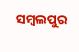ସମ୍ୱଲପୁର